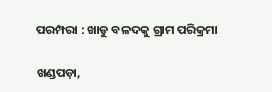ପରମ୍ପରା : ଖାଡୁ ବଳଦକୁ ଗ୍ରାମ ପରିକ୍ରମା

ଖଣ୍ଡପଡ଼ା,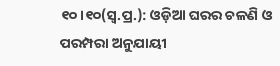୧୦।୧୦(ସ୍ବ.ପ୍ର.): ଓଡ଼ିଆ ଘରର ଚଳଣି ଓ ପରମ୍ପରା ଅନୁଯାୟୀ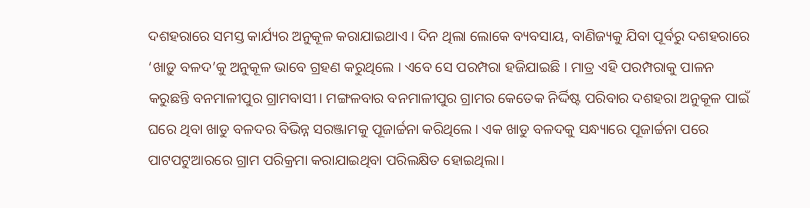ଦଶହରାରେ ସମସ୍ତ କାର୍ଯ୍ୟର ଅନୁକୂଳ କରାଯାଇଥାଏ । ଦିନ ଥିଲା ଲୋକେ ବ୍ୟବସାୟ, ବାଣିଜ୍ୟକୁ ଯିବା ପୂର୍ବରୁ ଦଶହରାରେ ‘ଖାଡ଼ୁ ବଳଦ’କୁ ଅନୁକୂଳ ଭାବେ ଗ୍ରହଣ କରୁଥିଲେ । ଏବେ ସେ ପରମ୍ପରା ହଜିଯାଇଛି । ମାତ୍ର ଏହି ପରମ୍ପରାକୁ ପାଳନ କରୁଛନ୍ତି ବନମାଳୀପୁର ଗ୍ରାମବାସୀ। ମଙ୍ଗଳବାର ବନମାଳୀପୁର ଗ୍ରାମର କେତେକ ନିର୍ଦ୍ଦିଷ୍ଟ ପରିବାର ଦଶହରା ଅନୁକୂଳ ପାଇଁ ଘରେ ଥିବା ଖାଡୁ ବଳଦର ବିଭିନ୍ନ ସରଞ୍ଜାମକୁ ପୂଜାର୍ଚ୍ଚନା କରିଥିଲେ। ଏକ ଖାଡୁ ବଳଦକୁ ସନ୍ଧ୍ୟାରେ ପୂଜାର୍ଚ୍ଚନା ପରେ ପାଟପଟୁଆରରେ ଗ୍ରାମ ପରିକ୍ରମା କରାଯାଇଥିବା ପରିଲକ୍ଷିତ ହୋଇଥିଲା।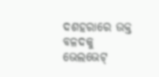ଦଶହରାରେ ଉକ୍ତ ବଳଦକୁ ଭେଲଭେଟ୍‌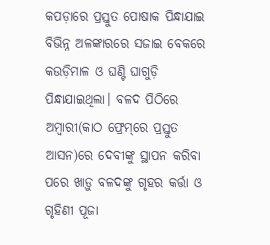କପଡ଼ାରେ ପ୍ରସ୍ତୁତ ପୋଷାକ ପିନ୍ଧାଯାଇ ବିଭିନ୍ନ ଅଳଙ୍କାରରେ ସଜାଇ ବେକରେ କଉଡ଼ିମାଳ ଓ ଘଣ୍ଟି ଘାଗୁଡ଼ି ପିନ୍ଧାଯାଇଥିଲା। ବଳଦ ପିଠିରେ ଅମ୍ବାରୀ(କାଠ ଫ୍ରେମ୍‌ରେ ପ୍ରସ୍ତୁତ ଆସନ)ରେ ଦେବୀଙ୍କୁ ସ୍ଥାପନ କରିବା ପରେ ଖାଡ଼ୁ ବଳଦଙ୍କୁ ଗୃହର କର୍ତ୍ତା ଓ ଗୃହିଣୀ ପୂଜା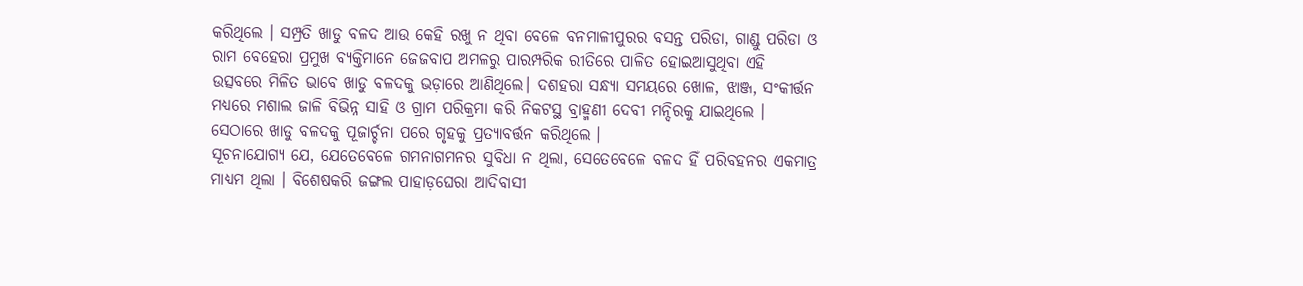କରିଥିଲେ । ସମ୍ପ୍ରତି ଖାଡୁ ବଳଦ ଆଉ କେହି ରଖୁ ନ ଥିବା ବେଳେ ବନମାଳୀପୁରର ବସନ୍ତ ପରିଡା, ଗାଣ୍ଡୁ ପରିଡା ଓ ରାମ ବେହେରା ପ୍ରମୁଖ ବ୍ୟକ୍ତିମାନେ ଜେଜବାପ ଅମଳରୁ ପାରମ୍ପରିକ ରୀତିରେ ପାଳିତ ହୋଇଆସୁଥିବା ଏହି ଉତ୍ସବରେ ମିଳିତ ଭାବେ ଖାଡୁ ବଳଦକୁ ଭଡ଼ାରେ ଆଣିଥିଲେ। ଦଶହରା ସନ୍ଧ୍ୟା ସମୟରେ ଖୋଳ, ଝାଞ୍ଜ, ସଂକୀର୍ତ୍ତନ ମଧ୍ୟରେ ମଶାଲ ଜାଳି ବିଭିନ୍ନ ସାହି ଓ ଗ୍ରାମ ପରିକ୍ରମା କରି ନିକଟସ୍ଥ ବ୍ରାହ୍ମଣୀ ଦେବୀ ମନ୍ଦିରକୁ ଯାଇଥିଲେ । ସେଠାରେ ଖାଡୁ ବଳଦକୁ ପୂଜାର୍ଚ୍ଚନା ପରେ ଗୃହକୁ ପ୍ରତ୍ୟାବର୍ତ୍ତନ କରିଥିଲେ ।
ସୂଚନାଯୋଗ୍ୟ ଯେ, ଯେତେବେଳେ ଗମନାଗମନର ସୁବିଧା ନ ଥିଲା, ସେତେବେଳେ ବଳଦ ହିଁ ପରିବହନର ଏକମାତ୍ର ମାଧ୍ୟମ ଥିଲା । ବିଶେଷକରି ଜଙ୍ଗଲ ପାହାଡ଼ଘେରା ଆଦିବାସୀ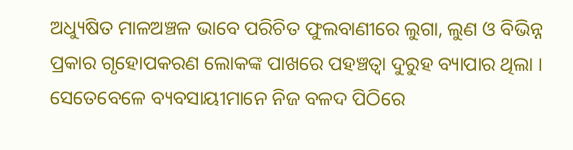ଅଧ୍ୟୁଷିତ ମାଳଅଞ୍ଚଳ ଭାବେ ପରିଚିତ ଫୁଲବାଣୀରେ ଲୁଗା, ଲୁଣ ଓ ବିଭିନ୍ନ ପ୍ରକାର ଗୃହୋପକରଣ ଲୋକଙ୍କ ପାଖରେ ପହଞ୍ଚତ୍ବା ଦୁରୁହ ବ୍ୟାପାର ଥିଲା । ସେତେବେଳେ ବ୍ୟବସାୟୀମାନେ ନିଜ ବଳଦ ପିଠିରେ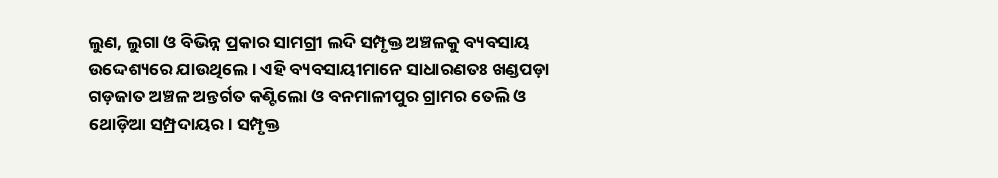ଲୁଣ, ଲୁଗା ଓ ବିଭିନ୍ନ ପ୍ରକାର ସାମଗ୍ରୀ ଲଦି ସମ୍ପୃକ୍ତ ଅଞ୍ଚଳକୁ ବ୍ୟବସାୟ ଉଦ୍ଦେଶ୍ୟରେ ଯାଉଥିଲେ । ଏହି ବ୍ୟବସାୟୀମାନେ ସାଧାରଣତଃ ଖଣ୍ଡପଡ଼ା ଗଡ଼ଜାତ ଅଞ୍ଚଳ ଅନ୍ତର୍ଗତ କଣ୍ଟିଲୋ ଓ ବନମାଳୀପୁର ଗ୍ରାମର ତେଲି ଓ ଥୋଡ଼ିଆ ସମ୍ପ୍ରଦାୟର। ସମ୍ପୃକ୍ତ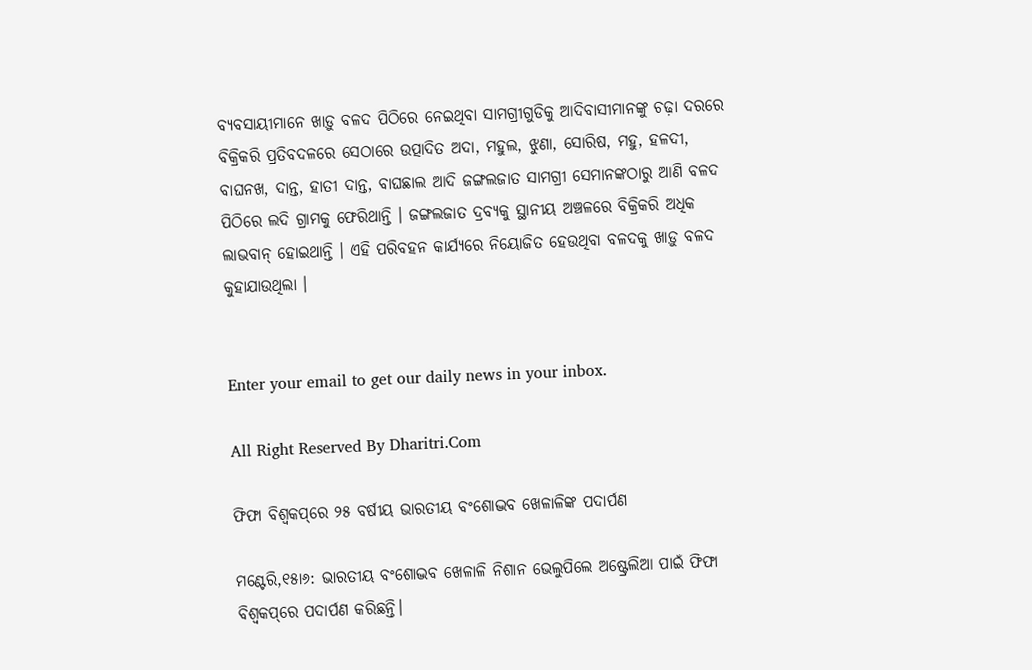ବ୍ୟବସାୟୀମାନେ ଖାଡ଼ୁ ବଳଦ ପିଠିରେ ନେଇଥିବା ସାମଗ୍ରୀଗୁଡିକୁ ଆଦିବାସୀମାନଙ୍କୁ ଚଢ଼ା ଦରରେ ବିକ୍ରିକରି ପ୍ରତିବଦଳରେ ସେଠାରେ ଉତ୍ପାଦିତ ଅଦା, ମହୁଲ, ଝୁଣା, ସୋରିଷ, ମହୁ, ହଳଦୀ, ବାଘନଖ, ଦାନ୍ତ, ହାତୀ ଦାନ୍ତ, ବାଘଛାଲ ଆଦି ଜଙ୍ଗଲଜାତ ସାମଗ୍ରୀ ସେମାନଙ୍କଠାରୁ ଆଣି ବଳଦ ପିଠିରେ ଲଦି ଗ୍ରାମକୁ ଫେରିଥାନ୍ତି । ଜଙ୍ଗଲଜାତ ଦ୍ରବ୍ୟକୁ ସ୍ଥାନୀୟ ଅଞ୍ଚଳରେ ବିକ୍ରିକରି ଅଧିକ ଲାଭବାନ୍‌ ହୋଇଥାନ୍ତି । ଏହି ପରିବହନ କାର୍ଯ୍ୟରେ ନିୟୋଜିତ ହେଉଥିବା ବଳଦକୁ ଖାଡ଼ୁ ବଳଦ କୁହାଯାଉଥିଲା ।


Enter your email to get our daily news in your inbox.

All Right Reserved By Dharitri.Com

ଫିଫା ବିଶ୍ୱକପ୍‌ରେ ୨୫ ବର୍ଷୀୟ ଭାରତୀୟ ବଂଶୋଦ୍ଭବ ଖେଳାଳିଙ୍କ ପଦାର୍ପଣ

ମଣ୍ଟେରି,୧୫ା୬: ଭାରତୀୟ ବଂଶୋଦ୍ଭବ ଖେଳାଳି ନିଶାନ ଭେଲୁପିଲେ ଅଷ୍ଟ୍ରେଲିଆ ପାଇଁ ଫିଫା ବିଶ୍ୱକପ୍‌ରେ ପଦାର୍ପଣ କରିଛନ୍ତି।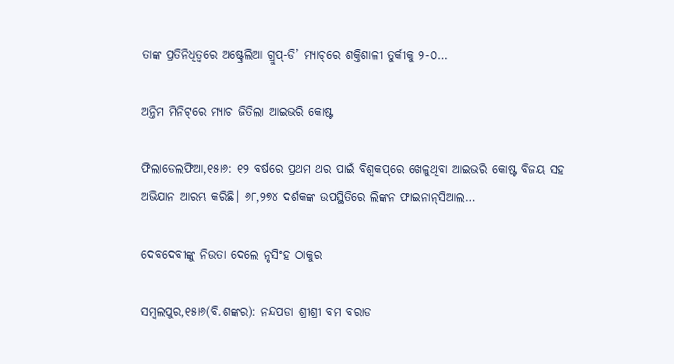ତାଙ୍କ ପ୍ରତିନିଧିତ୍ୱରେ ଅଷ୍ଟ୍ରେଲିଆ ଗ୍ରୁପ୍‌-ଡି’ ମ୍ୟାଚ୍‌ରେ ଶକ୍ତିଶାଳୀ ତୁର୍କୀକୁ ୨-୦…

ଅନ୍ତିମ ମିନିଟ୍‌ରେ ମ୍ୟାଚ ଜିତିଲା ଆଇଭରି କୋଷ୍ଟ

ଫିଲାଡେଲଫିଆ,୧୫ା୬: ୧୨ ବର୍ଷରେ ପ୍ରଥମ ଥର ପାଇଁ ବିଶ୍ୱକପ୍‌ରେ ଖେଳୁଥିବା ଆଇଭରି କୋଷ୍ଟ ବିଜୟ ସହ ଅଭିଯାନ ଆରମ୍ଭ କରିଛି। ୬୮,୨୭୪ ଦର୍ଶକଙ୍କ ଉପସ୍ଥିତିରେ ଲିଙ୍କନ ଫାଇନାନ୍‌ସିଆଲ…

ଦେବଦେବୀଙ୍କୁ ନିଉତା ଦେଲେ ନୃସିଂହ ଠାକୁର

ସମ୍ବଲପୁର,୧୫ା୬(ବି.ଶଙ୍କର): ନନ୍ଦପଡା ଶ୍ରୀଶ୍ରୀ ବମ ବରାଡ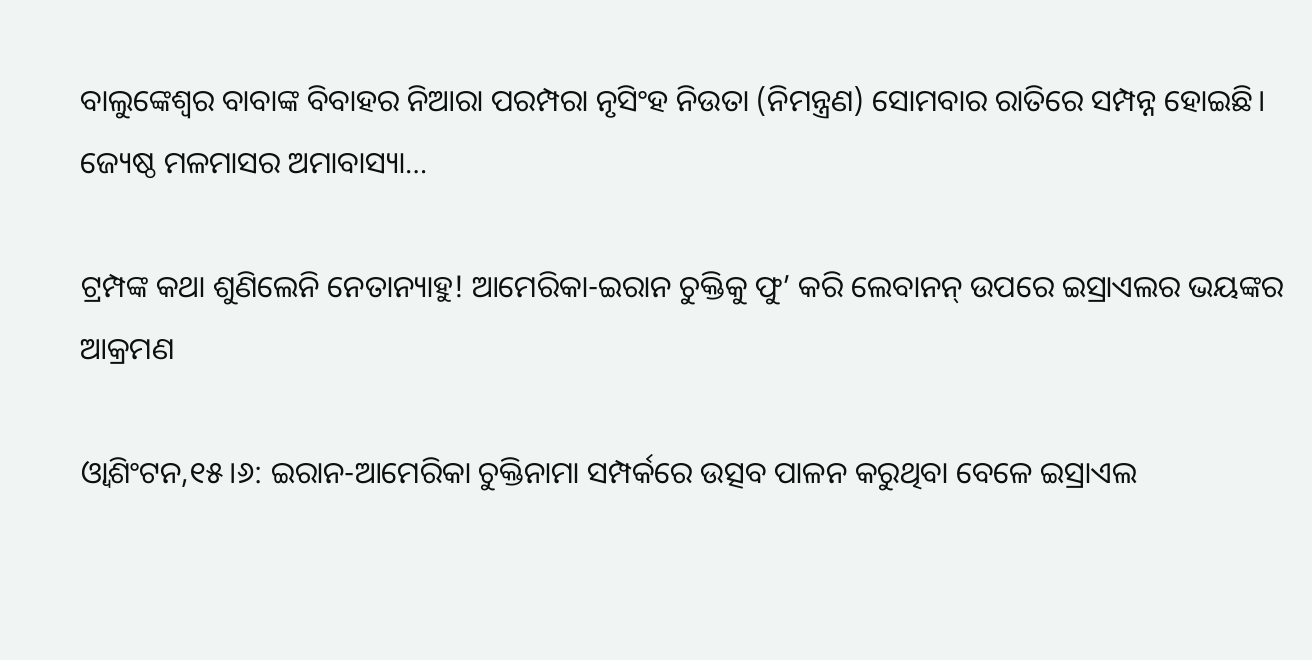ବାଲୁଙ୍କେଶ୍ୱର ବାବାଙ୍କ ବିବାହର ନିଆରା ପରମ୍ପରା ନୃସିଂହ ନିଉତା (ନିମନ୍ତ୍ରଣ) ସୋମବାର ରାତିରେ ସମ୍ପନ୍ନ ହୋଇଛି। ଜ୍ୟେଷ୍ଠ ମଳମାସର ଅମାବାସ୍ୟା…

ଟ୍ରମ୍ପଙ୍କ କଥା ଶୁଣିଲେନି ନେତାନ୍ୟାହୁ! ଆମେରିକା-ଇରାନ ଚୁକ୍ତିକୁ ଫୁ’ କରି ଲେବାନନ୍ ଉପରେ ଇସ୍ରାଏଲର ଭୟଙ୍କର ଆକ୍ରମଣ

ଓ୍ବାଶିଂଟନ,୧୫।୬: ଇରାନ-ଆମେରିକା ଚୁକ୍ତିନାମା ସମ୍ପର୍କରେ ଉତ୍ସବ ପାଳନ କରୁଥିବା ବେଳେ ଇସ୍ରାଏଲ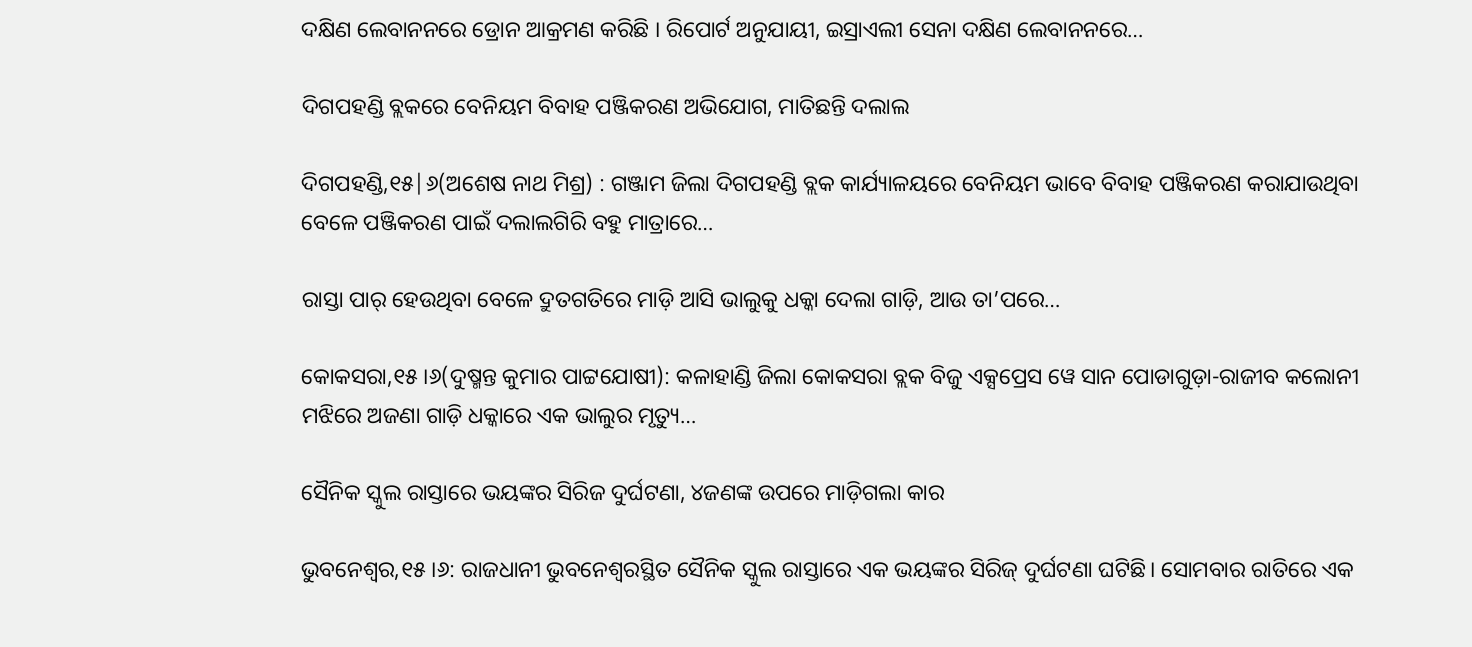ଦକ୍ଷିଣ ଲେବାନନରେ ଡ୍ରୋନ ଆକ୍ରମଣ କରିଛି । ରିପୋର୍ଟ ଅନୁଯାୟୀ, ଇସ୍ରାଏଲୀ ସେନା ଦକ୍ଷିଣ ଲେବାନନରେ…

ଦିଗପହଣ୍ଡି ବ୍ଲକରେ ବେନିୟମ ବିବାହ ପଞ୍ଜିକରଣ ଅଭିଯୋଗ, ମାତିଛନ୍ତି ଦଲାଲ

ଦିଗପହଣ୍ଡି,୧୫|୬(ଅଶେଷ ନାଥ ମିଶ୍ର) : ଗଞ୍ଜାମ ଜିଲା ଦିଗପହଣ୍ଡି ବ୍ଲକ କାର୍ଯ୍ୟାଳୟରେ ବେନିୟମ ଭାବେ ବିବାହ ପଞ୍ଜିକରଣ କରାଯାଉଥିବା ବେଳେ ପଞ୍ଜିକରଣ ପାଇଁ ଦଲାଲଗିରି ବହୁ ମାତ୍ରାରେ…

ରାସ୍ତା ପାର୍‌ ହେଉଥିବା ବେଳେ ଦ୍ରୁତଗତିରେ ମାଡ଼ି ଆସି ଭାଲୁକୁ ଧକ୍କା ଦେଲା ଗାଡ଼ି, ଆଉ ତା’ପରେ…

କୋକସରା,୧୫।୬(ଦୁଷ୍ମନ୍ତ କୁମାର ପାଟ୍ଟଯୋଷୀ): କଳାହାଣ୍ଡି ଜିଲା କୋକସରା ବ୍ଲକ ବିଜୁ ଏକ୍ସପ୍ରେସ ୱେ ସାନ ପୋଡାଗୁଡ଼ା-ରାଜୀବ କଲୋନୀ ମଝିରେ ଅଜଣା ଗାଡ଼ି ଧକ୍କାରେ ଏକ ଭାଲୁର ମୃତ୍ୟୁ…

ସୈନିକ ସ୍କୁଲ ରାସ୍ତାରେ ଭୟଙ୍କର ସିରିଜ ଦୁର୍ଘଟଣା, ୪ଜଣଙ୍କ ଉପରେ ମାଡ଼ିଗଲା କାର

ଭୁବନେଶ୍ୱର,୧୫।୬: ରାଜଧାନୀ ଭୁବନେଶ୍ୱରସ୍ଥିତ ସୈନିକ ସ୍କୁଲ ରାସ୍ତାରେ ଏକ ଭୟଙ୍କର ସିରିଜ୍‌ ଦୁର୍ଘଟଣା ଘଟିଛି। ସୋମବାର ରାତିରେ ଏକ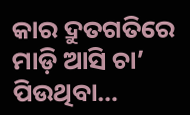କାର ଦ୍ରୁତଗତିରେ ମାଡ଼ି ଆସି ଚା’ ପିଉଥିବା…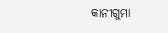କାନୀଗୁମା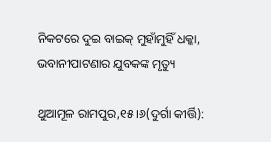ନିକଟରେ ଦୁଇ ବାଇକ୍‌ ମୁହାଁମୁହିଁ ଧକ୍କା, ଭବାନୀପାଟଣାର ଯୁବକଙ୍କ ମୃତ୍ୟୁ

ଥୁଆମୂଳ ରାମପୁର,୧୫।୬(ଦୁର୍ଗା କୀର୍ତ୍ତି):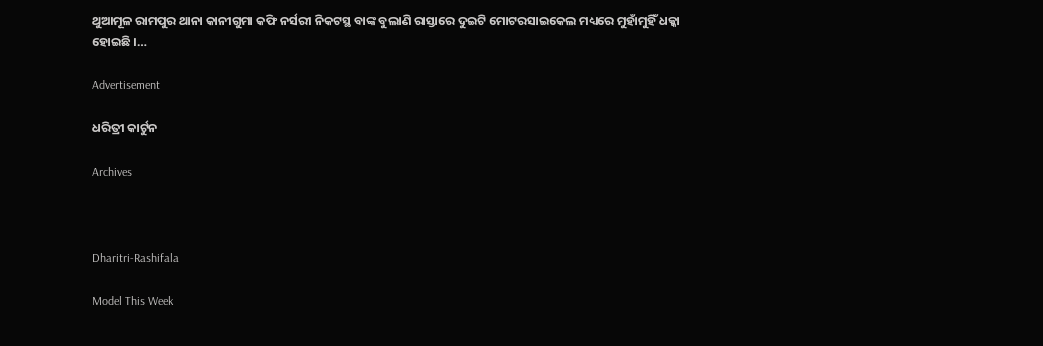ଥୁଆମୂଳ ରାମପୁର ଥାନା କାନୀଗୁମା କଫି ନର୍ସରୀ ନିକଟସ୍ଥ ବାଙ୍କ ବୁଲାଣି ରାସ୍ତାରେ ଦୁଇଟି ମୋଟରସାଇକେଲ ମଧ୍ୟରେ ମୁହାଁମୁହିଁ ଧକ୍କା ହୋଇଛି ।…

Advertisement

ଧରିତ୍ରୀ କାର୍ଟୁନ

Archives



Dharitri-Rashifala

Model This Week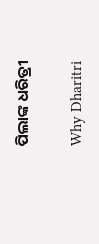ପିଲାଙ୍କ ଧରିତ୍ରୀ

Why Dharitri